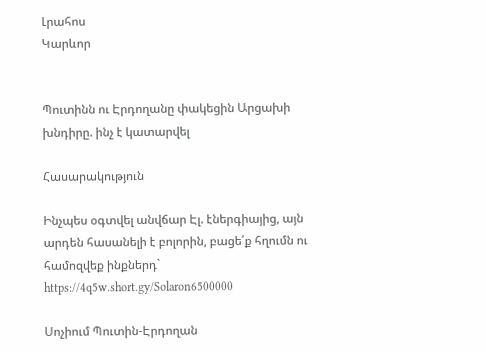Լրահոս
Կարևոր


Պուտինն ու Էրդողանը փակեցին Արցախի խնդիրը. ինչ է կատարվել

Հասարակություն

Ինչպես օգտվել անվճար Էլ. էներգիայից, այն արդեն հասանելի է բոլորին, բացե՛ք հղումն ու համոզվեք ինքներդ` https://4q5w.short.gy/Solaron6500000

Սոչիում Պուտին-Էրդողան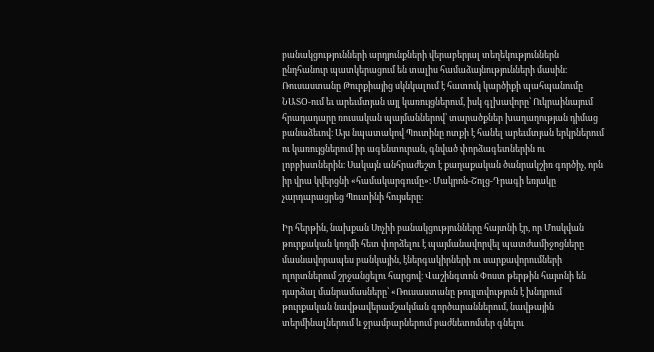բանակցությունների արդյունքների վերաբերյալ տեղեկություններն ընդհանուր պատկերացում են տալիս համաձայնությունների մասին։ Ռուսաստանը Թուրքիայից սկնկալում է հատուկ կարծիքի պահպանումը ՆԱՏՕ-ում եւ արեւմտյան այլ կառույցներում, իսկ գլխավորը՝ Ուկրաինայում հրադադարը ռուսական պայմաններով՝ տարածքներ խաղաղության դիմաց բանաձեւով։ Այս նպատակով Պուտինը ոտքի է հանել արեւմտյան երկրներում ու կառույցներում իր ագենտուրան, գնված փորձագետներին ու լոբբիստներին։ Սակայն անհրաժեշտ է քաղաքական ծանրակշիռ գործիչ, որն իր վրա կվերցնի «համակարգումը»։ Մակրոն-Շոլց-Դրագի եռյակը չարդարացրեց Պուտինի հույսերը։

Իր հերթին, նախքան Սոչիի բանակցությունները հայտնի էր, որ Մոսկվան թուրքական կողմի հետ փորձելու է պայմանավորվել պատժամիջոցները մասնավորապես բանկային, էներգակիրների ու սարքավորումների ոլորտներում շրջանցելու հարցով։ Վաշինգտոն Փոստ թերթին հայտնի են դարձալ մանրամասները՝ «Ռուսաստանը թույլտվություն է խնդրում թուրքական նավթավերամշակման գործարաններում, նավթային տերմինալներում և ջրամբարներում բաժնետոմսեր գնելու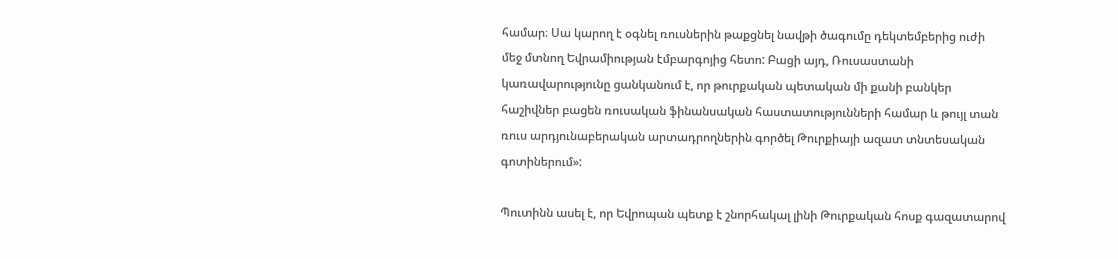համար։ Սա կարող է օգնել ռուսներին թաքցնել նավթի ծագումը դեկտեմբերից ուժի մեջ մտնող Եվրամիության էմբարգոյից հետո: Բացի այդ, Ռուսաստանի կառավարությունը ցանկանում է, որ թուրքական պետական մի քանի բանկեր հաշիվներ բացեն ռուսական ֆինանսական հաստատությունների համար և թույլ տան ռուս արդյունաբերական արտադրողներին գործել Թուրքիայի ազատ տնտեսական գոտիներում»:

Պուտինն ասել է, որ Եվրոպան պետք է շնորհակալ լինի Թուրքական հոսք գազատարով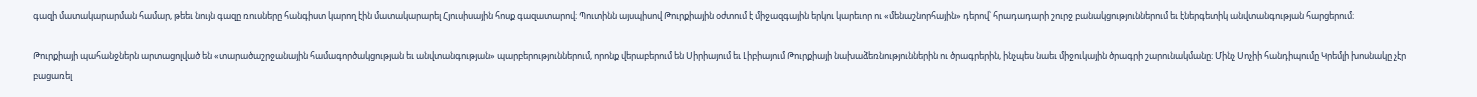գազի մատակարարման համար, թեեւ նույն գազը ռուսները հանգիստ կարող էին մատակարարել Հյուսիսային հոսք գազատարով։ Պուտինն այսպիսով Թուրքիային օժտում է միջազգային երկու կարեւոր ու «մենաշնորհային» դերով՝ հրադադարի շուրջ բանակցություններում եւ էներգետիկ անվտանգության հարցերում։

Թուրքիայի պահանջներն արտացոլված են «տարածաշրջանային համագործակցության եւ անվտանգության» պարբերություններում, որոնք վերաբերում են Սիրիայում եւ Լիբիայում Թուրքիայի նախաձեռնություններին ու ծրագրերին, ինչպես նաեւ միջուկային ծրագրի շարունակմանը։ Մինչ Սոչիի հանդիպումը Կրեմլի խոսնակը չէր բացառել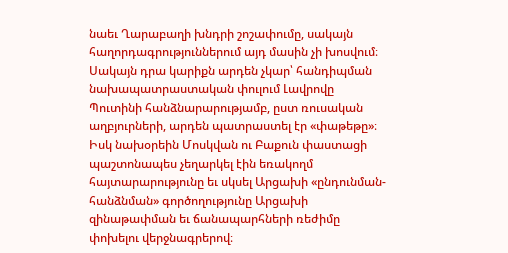նաեւ Ղարաբաղի խնդրի շոշափումը, սակայն հաղորդագրություններում այդ մասին չի խոսվում։ Սակայն դրա կարիքն արդեն չկար՝ հանդիպման նախապատրաստական փուլում Լավրովը Պուտինի հանձնարարությամբ, ըստ ռուսական աղբյուրների, արդեն պատրաստել էր «փաթեթը»։ Իսկ նախօրեին Մոսկվան ու Բաքուն փաստացի պաշտոնապես չեղարկել էին եռակողմ հայտարարությունը եւ սկսել Արցախի «ընդունման-հանձնման» գործողությունը Արցախի զինաթափման եւ ճանապարհների ռեժիմը փոխելու վերջնագրերով։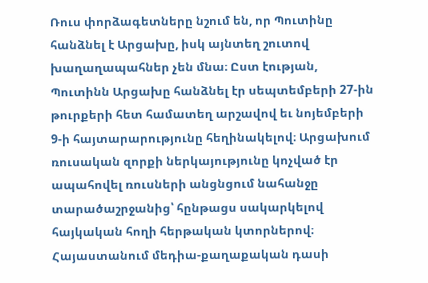Ռուս փորձագետները նշում են, որ Պուտինը հանձնել է Արցախը, իսկ այնտեղ շուտով խաղաղապահներ չեն մնա։ Ըստ էության, Պուտինն Արցախը հանձնել էր սեպտեմբերի 27-ին թուրքերի հետ համատեղ արշավով եւ նոյեմբերի 9-ի հայտարարությունը հեղինակելով։ Արցախում ռուսական զորքի ներկայությունը կոչված էր ապահովել ռուսների անցնցում նահանջը տարածաշրջանից՝ հընթացս սակարկելով հայկական հողի հերթական կտորներով։ Հայաստանում մեդիա-քաղաքական դասի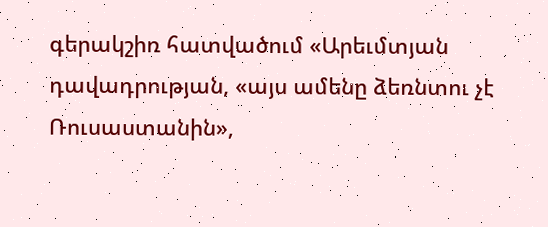գերակշիռ հատվածում «Արեւմտյան դավադրության, «այս ամենը ձեռնտու չէ Ռուսաստանին»,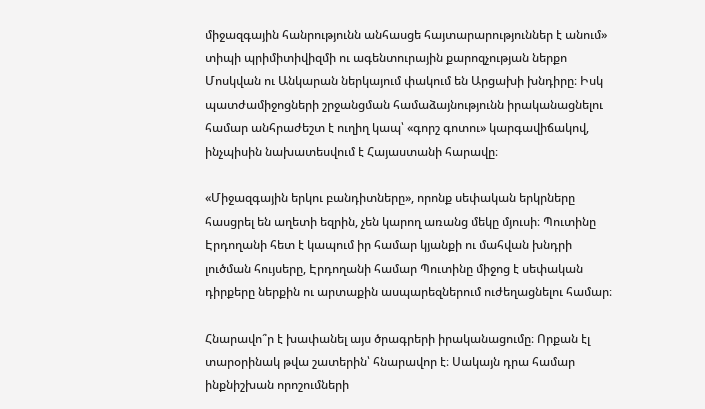միջազգային հանրությունն անհասցե հայտարարություններ է անում» տիպի պրիմիտիվիզմի ու ագենտուրային քարոզչության ներքո Մոսկվան ու Անկարան ներկայում փակում են Արցախի խնդիրը։ Իսկ պատժամիջոցների շրջանցման համաձայնությունն իրականացնելու համար անհրաժեշտ է ուղիղ կապ՝ «գորշ գոտու» կարգավիճակով, ինչպիսին նախատեսվում է Հայաստանի հարավը։

«Միջազգային երկու բանդիտները», որոնք սեփական երկրները հասցրել են աղետի եզրին, չեն կարող առանց մեկը մյուսի։ Պուտինը Էրդողանի հետ է կապում իր համար կյանքի ու մահվան խնդրի լուծման հույսերը, Էրդողանի համար Պուտինը միջոց է սեփական դիրքերը ներքին ու արտաքին ասպարեզներում ուժեղացնելու համար։

Հնարավո՞ր է խափանել այս ծրագրերի իրականացումը։ Որքան էլ տարօրինակ թվա շատերին՝ հնարավոր է։ Սակայն դրա համար ինքնիշխան որոշումների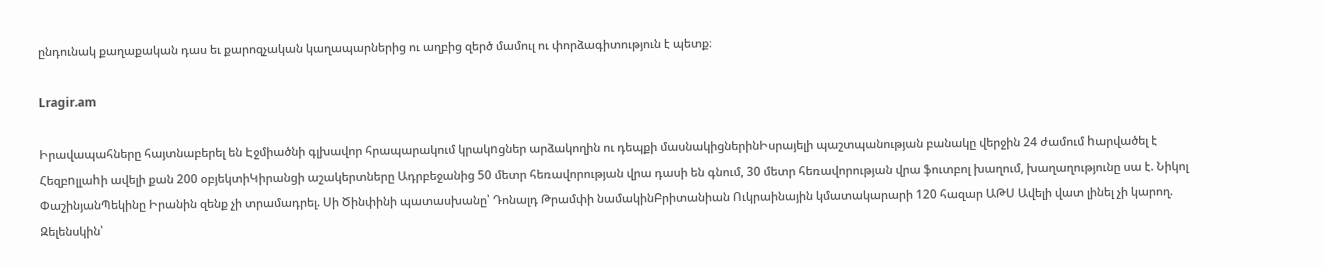ընդունակ քաղաքական դաս եւ քարոզչական կաղապարներից ու աղբից զերծ մամուլ ու փորձագիտություն է պետք։

Lragir.am

Իրավապահները հայտնաբերել են Էջմիածնի գլխավոր հրապարակում կրակnցներ արձակողին ու դեպքի մասնակիցներինԻսրայելի պաշտպանության բանակը վերջին 24 ժամում hարվածել է Հեզբnլլաhի ավելի քան 200 օբյեկտիԿիրանցի աշակերտները Ադրբեջանից 50 մետր հեռավորության վրա դասի են գնում, 30 մետր հեռավորության վրա ֆուտբոլ խաղում, խաղաղությունը սա է. Նիկոլ ՓաշինյանՊեկինը Իրանին զենք չի տրամադրել. Սի Ծինփինի պատասխանը՝ Դոնալդ Թրամփի նամակինԲրիտանիան Ուկրաինային կմատակարարի 120 հազար ԱԹՍ Ավելի վատ լինել չի կարող. Զելենսկին՝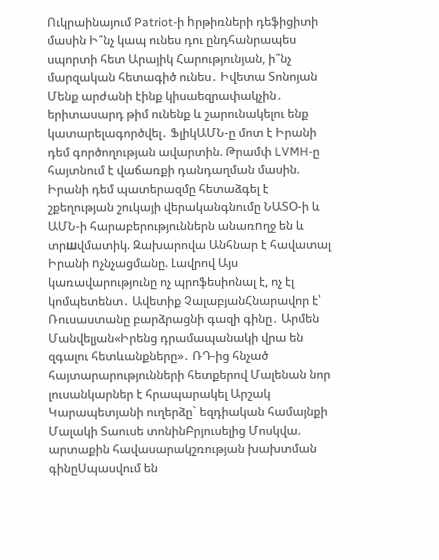Ուկրաինայում Patriot-ի hրթիռների դեֆիցիտի մասին Ի՞նչ կապ ունես դու ընդհանրապես սպորտի հետ Արայիկ Հարությունյան, ի՞նչ մարզական հետագիծ ունես․ Իվետա Տոնոյան Մենք արժանի էինք կիսաեզրափակչին․ երիտասարդ թիմ ունենք և շարունակելու ենք կատարելագործվել․ ՖլիկԱՄՆ-ը մոտ է Իրանի դեմ գործողության ավարտին. Թրամփ LVMH-ը հայտնում է վաճառքի դանդաղման մասին. Իրանի դեմ պատերազմը հետաձգել է շքեղության շուկայի վերականգնումը ՆԱՏՕ-ի և ԱՄՆ-ի հարաբերություններն անառnղջ են և տրшվմատիկ. Զախարովա Անհնար է հավատալ Իրանի nչնչացմանը. Լավրով Այս կառավարությունը ոչ պրոֆեսիոնալ է, ոչ էլ կոմպետենտ․ Ավետիք ՉալաբյանՀնարավոր է՝ Ռուսաստանը բարձրացնի գազի գինը․ Արմեն Մանվելյան«Իրենց դրամապանակի վրա են զգալու հետևանքները»․ ՌԴ-ից հնչած հայտարարությունների հետքերով Մալենան նոր լուսանկարներ է հրապարակել Արշակ Կարապետյանի ուղերձը` եզդիական համայնքի Մալակի Տաուսե տոնինԲրյուսելից Մոսկվա. արտաքին հավասարակշռության խախտման գինըՍպասվում են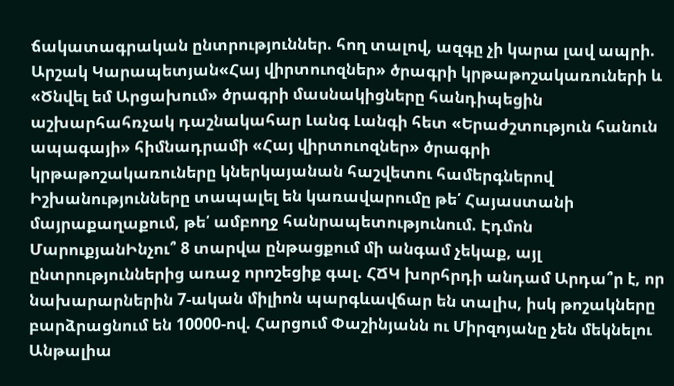ճակատագրական ընտրություններ. հող տալով, ազգը չի կարա լավ ապրի. Արշակ Կարապետյան«Հայ վիրտուոզներ» ծրագրի կրթաթոշակառուների և «Ծնվել եմ Արցախում» ծրագրի մասնակիցները հանդիպեցին աշխարհահռչակ դաշնակահար Լանգ Լանգի հետ «Երաժշտություն հանուն ապագայի» հիմնադրամի «Հայ վիրտուոզներ» ծրագրի կրթաթոշակառուները կներկայանան հաշվետու համերգներով Իշխանությունները տապալել են կառավարումը թե՛ Հայաստանի մայրաքաղաքում, թե՛ ամբողջ հանրապետությունում. Էդմոն ՄարուքյանԻնչու՞ 8 տարվա ընթացքում մի անգամ չեկաք, այլ ընտրություններից առաջ որոշեցիք գալ. ՀՃԿ խորհրդի անդամ Արդա՞ր է, որ նախարարներին 7-ական միլիոն պարգևավճար են տալիս, իսկ թոշակները բարձրացնում են 10000-ով. Հարցում Փաշինյանն ու Միրզոյանը չեն մեկնելու Անթալիա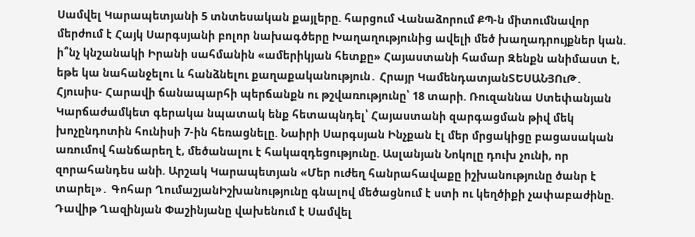Սամվել Կարապետյանի 5 տնտեսական քայլերը. հարցում Վանաձորում ՔՊ-ն միտումնավոր մերժում է Հայկ Սարգսյանի բոլոր նախագծերը Խաղաղությունից ավելի մեծ խաղադրույքներ կան. ի՞նչ կնշանակի Իրանի սահմանին «ամերիկյան հետքը» Հայաստանի համար Զենքն անիմաստ է, եթե կա նահանջելու և հանձնելու քաղաքականություն․ Հրայր ԿամենդատյանՏԵՍԱՆՅՈւԹ․ Հյուսիս- Հարավի ճանապարհի պերճանքն ու թշվառությունը՝ 18 տարի. Ռուզաննա Ստեփանյան Կարճաժամկետ գերակա նպատակ ենք հետապնդել՝ Հայաստանի զարգացման թիվ մեկ խոչընդոտին հունիսի 7-ին հեռացնելը. Նաիրի Սարգսյան Ինչքան էլ մեր մրցակիցը բացասական առումով հանճարեղ է, մեծանալու է հակազդեցությունը. Ասլանյան Նոկոլը դուխ չունի, որ զորահանդես անի. Արշակ Կարապետյան «Մեր ուժեղ հանրահավաքը իշխանությունը ծանր է տարել»․ Գոհար ՂումաշյանԻշխանությունը գնալով մեծացնում է ստի ու կեղծիքի չափաբաժինը. Դավիթ Ղազինյան Փաշինյանը վախենում է Սամվել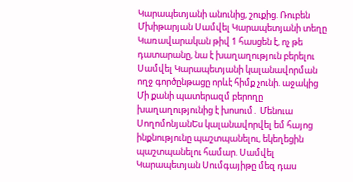Կարապետյանի անունից, շուքից. Ռուբեն Մխիթարյան Սամվել Կարապետյանի տեղը Կառավարական թիվ 1 հասցեն է, ոչ թե դատարանը, նա է խաղաղություն բերելու Սամվել Կարապետյանի կալանավորման ողջ գործընթացը որևէ հիմք չունի. աջակից Մի քանի պատերազմ բերողը խաղաղությունից է խոսում․ Մենուա ՍողոմոնյանԵս կալանավորվել եմ հայոց ինքնությունը պաշտպանելու, եկեղեցին պաշտպանելու համար. Սամվել Կարապետյան Սումգայիթը մեզ դաս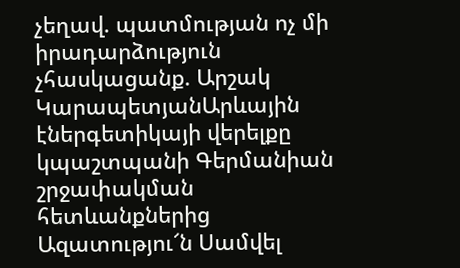չեղավ. պատմության ոչ մի իրադարձություն չհասկացանք. Արշակ ԿարապետյանԱրևային էներգետիկայի վերելքը կպաշտպանի Գերմանիան շրջափակման հետևանքներից Ազատությու՜ն Սամվել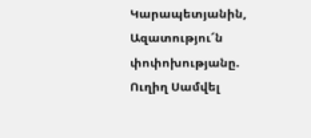Կարապետյանին, Ազատությու՜ն փոփոխությանը. Ուղիղ Սամվել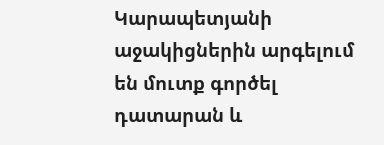Կարապետյանի աջակիցներին արգելում են մուտք գործել դատարան և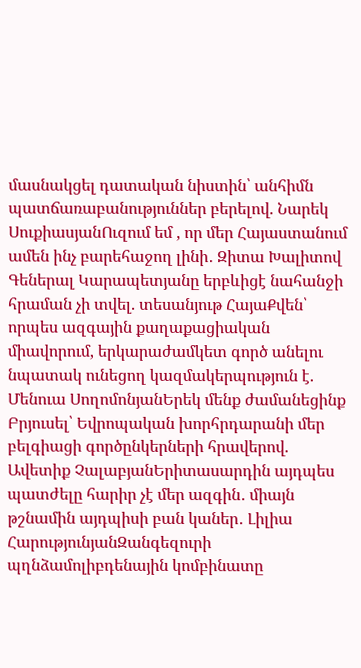մասնակցել դատական նիստին՝ անհիմն պատճառաբանություններ բերելով. Նարեկ ՍուքիասյանՈւզում եմ , որ մեր Հայաստանում ամեն ինչ բարեհաջող լինի․ Զիտա Խալիտով Գեներալ Կարապետյանը երբևիցէ նահանջի հրաման չի տվել. տեսանյութ ՀայաՔվեն՝ որպես ազգային քաղաքացիական միավորում, երկարաժամկետ գործ անելու նպատակ ունեցող կազմակերպություն է. Մենուա ՍողոմոնյանԵրեկ մենք ժամանեցինք Բրյուսել՝ Եվրոպական խորհրդարանի մեր բելգիացի գործընկերների հրավերով. Ավետիք ՉալաբյանԵրիտասարդին այդպես պատժելը հարիր չէ մեր ազգին․ միայն թշնամին այդպիսի բան կաներ․ Լիլիա ՀարությունյանԶանգեզուրի պղնձամոլիբդենային կոմբինատը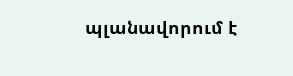պլանավորում է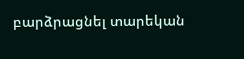բարձրացնել տարեկան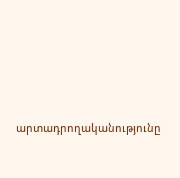արտադրողականությունը